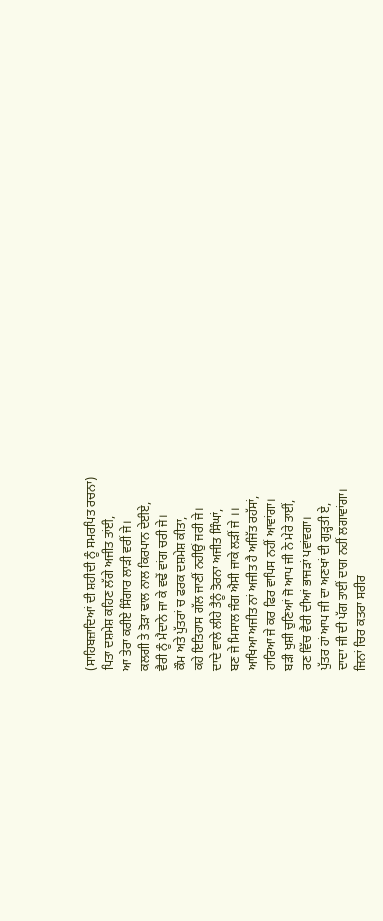(ਸਾਹਿਬਜ਼ਾਦਿਆਂ ਦੀ ਸ਼ਹੀਦੀ ਨੂੰ ਸਮਰਪਿਤ ਰਚਨਾ)
ਪਿਤਾ ਦਸ਼ਮੇਸ਼ ਕਹਿਣ ਲੱਗੇ ਅਜੀਤ ਤਾਂਈ,
ਆ ਤੇਰਾ ਕਰੀਏ ਸਿੰਗਾਰ ਲਾੜੀ ਵਰੀਂ ਜੇ।
ਕਲਗੀ ਤੇ ਤੋੜਾ ਢਾਲ ਨਾਲ ਕਿਰਪਾਨ ਦੇਈਏ,
ਵੈਰੀ ਨੂੰ ਮੈਦਾਨੇ ਜਾ ਕੇ ਵਢੇਂ ਵਾਂਗ ਚਰੀ ਜੇ।
ਕੌਮ ਅਤੇ ਪੁੱਤਰਾਂ ਚ ਫਰਕ ਦਸ਼ਮੇਸ਼ ਕੀਤਾ,
ਕਹੇ ਇਤਿਹਾਸ ਗੱਲ ਜਾਣੀਂ ਨਹੀਉਂ ਜਰੀ ਜੇ।
ਦਾਦੇ ਵਾਲੇ ਲੀਹੇ ਤੈਨੂੰ ਤੋਰਨਾ ਅਜੀਤ ਸਿੰਘਾਂ,
ਬਣ ਜੇ ਮਿਸਾਲ ਜੰਗ ਐਸੀ ਜਾਕੇ ਲੜੀਂ ਜੇ ।।
ਆਖਿਆ ਅਜੀਤ ਨਾਂ ਅਜੀਤ ਹੈ ਅਜਿੱਤ ਰਹੱਸਾਂ,
ਹਾਰਿਆ ਜੇ ਕਰ ਫਿਰ ਵਾਪਿਸ ਨਹੀਂ ਆਵਾਂਗਾ।
ਬੜੀ ਖੁਸ਼ੀ ਚੁਣਿਆਂ ਜੋ ਆਪ ਜੀ ਨੇ ਮੇਰੇ ਤਾਈਂ,
ਰਣ ਵਿੱਚ ਵੈਰੀ ਦੀਆਂ ਭਾਜੜਾਂ ਪਵਾਂਵਗਾ।
ਪੁੱਤਰ ਹਾਂ ਆਪ ਜੀ ਦਾ ਅਣਖਾਂ ਦੀ ਗੁੜ੍ਹਤੀ ਏ,
ਦਾਦਾ ਜੀ ਦੀ ਪੱਗ ਤਾਈਂ ਦਾਗ ਨਹੀਂ ਲਗਾਵਾਂਗਾ।
ਜਿਨਾਂ ਚਿਰ ਕਤਰਾ ਸਰੀਰ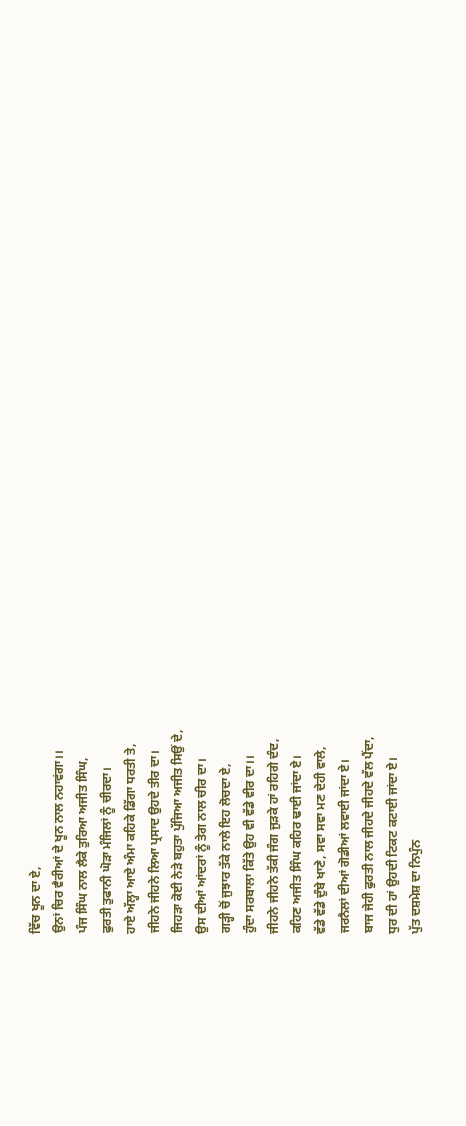ਵਿੱਚ ਖੂਨ ਦਾ ਏ,
ਉਨਾਂ ਚਿਰ ਵੈਰੀਆਂ ਦੇ ਖੂਨ ਨਾਲ ਨਹਾਵਂਗਾ।।
ਪੰਜ ਸਿੰਘ ਨਾਲ ਲੈਕੇ ਤੁਰਿਆ ਅਜੀਤ ਸਿੰਘ,
ਫੁਰਤੀ ਤੁਫਾਨੀ ਘੋੜਾ ਮੰਜਿਲਾਂ ਨੂੰ ਚੀਰਦਾ।
ਹਾਏ ਅੱਲ੍ਹਾ ਆਏ ਅੰਮਾ ਕਹਿਕੇ ਡਿੱਗਾ ਧਰਤੀ ਤੇ,
ਜੀਹਨੇ ਜੀਹਨੇ ਲਿਆ ਪ੍ਰਸਾਦ ਉਹਦੇ ਤੀਰ ਦਾ।
ਜਿਹੜਾ ਕੋਈ ਨੇੜੇ ਬਹੁਤਾ ਪੁੱਜਿਆ ਅਜੀਤ ਸਿਉਂ ਦੇ,
ਉਸ ਦੀਆਂ ਆਂਦਰਾਂ ਨੂੰ ਤੇਗ ਨਾਲ ਚੀਰ ਦਾ।
ਗੜ੍ਹੀ ਚੋਂ ਜੁਝਾਰ ਤੱਕੇ ਨਾਲੇ ਇਹ ਲੋਚਦਾ ਏ,
ਹੁੰਦਾ ਸਰਬਾਲਾ ਕਿੱਤੇ ਉਹ ਵੀ ਵੱਡੇ ਵੀਰ ਦਾ।।
ਜੀਹਨੇ ਜੀਹਨੇ ਤੱਕੀ ਜੰਗ ਜੁੜਕੇ ਹਾਂ ਰਹਿਗੇ ਦੰਦ,
ਕਹਿਣ ਅਜੀਤ ਸਿੰਘ ਕਹਿਰ ਢਾਈ ਜਾਂਦਾ ਏ।
ਵੱਡੇ ਵੱਡੇ ਦੁੰਬੇ ਖਾਣੇ, ਸਵਾ ਸਵਾ ਮਣ ਦੇਹੀ ਵਾਲੇ,
ਜਰਨੈਲਾਂ ਦੀਆਂ ਗੋਡੀਆਂ ਲਵਾਈ ਜਾਂਦਾ ਏ।
ਬਾਜ ਜੇਹੀ ਫੁਰਤੀ ਨਾਲ ਜੀਹਦੇ ਜੀਹਦੇ ਵੱਲ ਪੈਂਦਾ,
ਧੁਰ ਦੀ ਹਾਂ ਉਹਦੀ ਟਿਕਟ ਕਟਾਈ ਜਾਂਦਾ ਏ।
ਪੁੱਤ ਦਸ਼ਮੇਸ਼ ਦਾ ਨਿਪੁੰਨ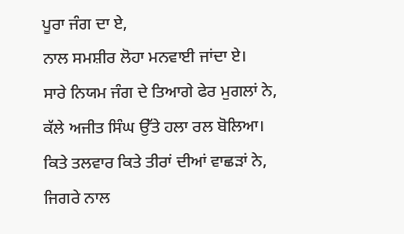ਪੂਰਾ ਜੰਗ ਦਾ ਏ,
ਨਾਲ ਸਮਸ਼ੀਰ ਲੋਹਾ ਮਨਵਾਈ ਜਾਂਦਾ ਏ।
ਸਾਰੇ ਨਿਯਮ ਜੰਗ ਦੇ ਤਿਆਗੇ ਫੇਰ ਮੁਗਲਾਂ ਨੇ,
ਕੱਲੇ ਅਜੀਤ ਸਿੰਘ ਉੱਤੇ ਹਲਾ ਰਲ ਬੋਲਿਆ।
ਕਿਤੇ ਤਲਵਾਰ ਕਿਤੇ ਤੀਰਾਂ ਦੀਆਂ ਵਾਛੜਾਂ ਨੇ,
ਜਿਗਰੇ ਨਾਲ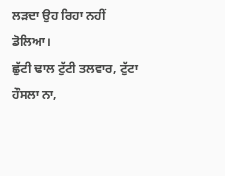ਲੜਦਾ ਉਹ ਰਿਹਾ ਨਹੀਂ ਡੋਲਿਆ।
ਛੁੱਟੀ ਢਾਲ ਟੁੱਟੀ ਤਲਵਾਰ, ਟੁੱਟਾ ਹੌਸਲਾ ਨਾ,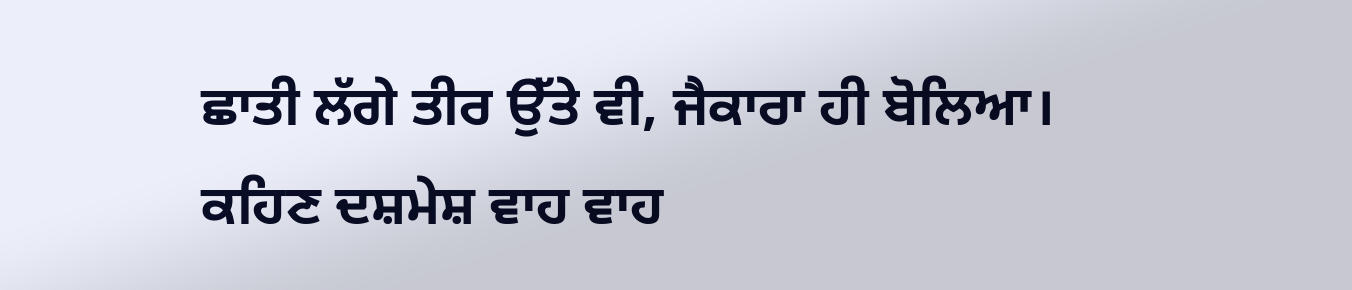ਛਾਤੀ ਲੱਗੇ ਤੀਰ ਉੱਤੇ ਵੀ, ਜੈਕਾਰਾ ਹੀ ਬੋਲਿਆ।
ਕਹਿਣ ਦਸ਼ਮੇਸ਼ ਵਾਹ ਵਾਹ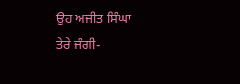ਉਹ ਅਜੀਤ ਸਿੰਘਾ
ਤੇਰੇ ਜੰਗੀ-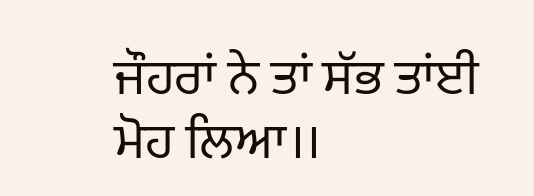ਜੌਹਰਾਂ ਨੇ ਤਾਂ ਸੱਭ ਤਾਂਈ ਮੋਹ ਲਿਆ।।